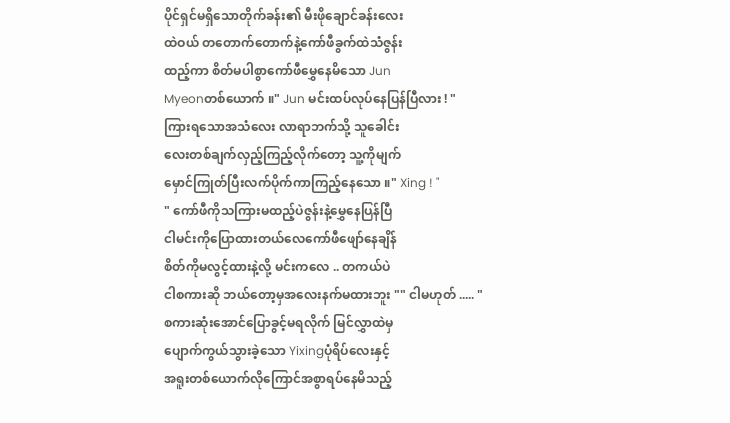ပိုင်ရှင်မရှိသောတိုက်ခန်း၏ မီးဖိုချောင်ခန်းလေး
ထဲဝယ် တတောက်တောက်နဲ့ကော်ဖီခွက်ထဲသံဇွန်း
ထည့်ကာ စိတ်မပါစွာကော်ဖီမွှေနေမိသော Jun
Myeonတစ်ယောက် ။" Jun မင်းထပ်လုပ်နေပြန်ပြီလား ! "
ကြားရသောအသံလေး လာရာဘက်သို့ သူခေါင်း
လေးတစ်ချက်လှည့်ကြည့်လိုက်တော့ သူ့ကိုမျက်
မှောင်ကြုတ်ပြီးလက်ပိုက်ကာကြည့်နေသော ။" Xing ! "
" ကော်ဖီကိုသကြားမထည့်ပဲဇွန်းနဲ့မွှေနေပြန်ပြီ
ငါမင်းကိုပြောထားတယ်လေကော်ဖီဖျော်နေချိန်
စိတ်ကိုမလွင့်ထားနဲ့လို့ မင်းကလေ .. တကယ်ပဲ
ငါစကားဆို ဘယ်တော့မှအလေးနက်မထားဘူး "" ငါမဟုတ် ..... "
စကားဆုံးအောင်ပြောခွင့်မရလိုက် မြင်လွှာထဲမှ
ပျောက်ကွယ်သွားခဲ့သော Yixingပုံရိပ်လေးနှင့်
အရူးတစ်ယောက်လိုကြောင်အစွာရပ်နေမိသည့်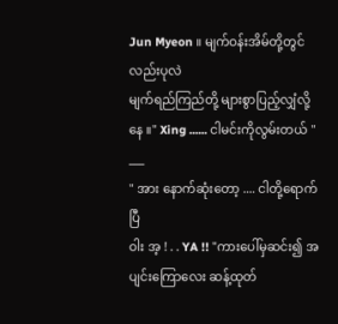Jun Myeon ။ မျက်ဝန်းအိမ်တို့တွင်လည်းပုလဲ
မျက်ရည်ကြည်တို့ များစွာပြည့်လျှံလို့နေ ။" Xing ...... ငါမင်းကိုလွမ်းတယ် "
___
" အား နောက်ဆုံးတော့ .... ငါတို့ရောက်ပြီ
ဝါး အ့ ! . . YA !! "ကားပေါ်မှဆင်း၍ အပျင်းကြောလေး ဆန့်ထုတ်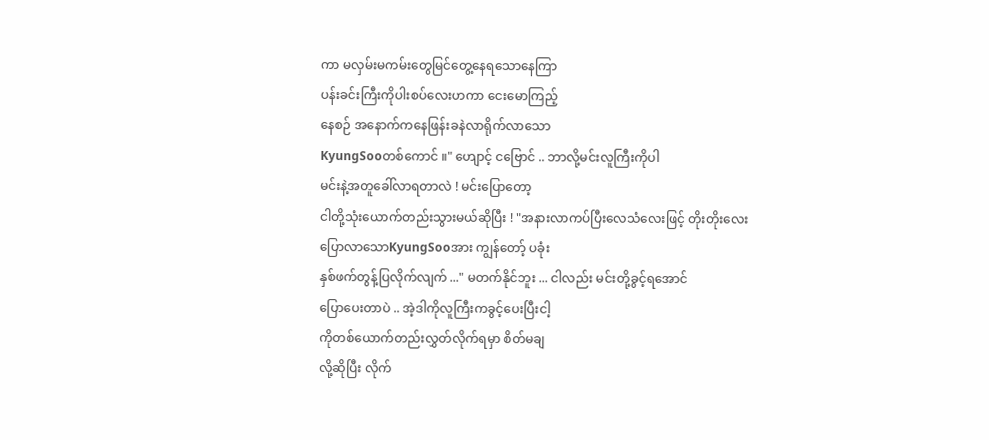ကာ မလှမ်းမကမ်းတွေမြင်တွေ့နေရသောနေကြာ
ပန်းခင်းကြီးကိုပါးစပ်လေးဟကာ ငေးမောကြည့်
နေစဉ် အနောက်ကနေဖြန်းခနဲလာရိုက်လာသော
KyungSooတစ်ကောင် ။" ဟျောင့် ငဗြောင် .. ဘာလို့မင်းလူကြီးကိုပါ
မင်းနဲ့အတူခေါ်လာရတာလဲ ! မင်းပြောတော့
ငါတို့သုံးယောက်တည်းသွားမယ်ဆိုပြီး ! "အနားလာကပ်ပြီးလေသံလေးဖြင့် တိုးတိုးလေး
ပြောလာသောKyungSooအား ကျွန်တော့် ပခုံး
နှစ်ဖက်တွန့်ပြလိုက်လျက် ..." မတက်နိုင်ဘူး ... ငါလည်း မင်းတို့ခွင့်ရအောင်
ပြောပေးတာပဲ .. အဲ့ဒါကိုလူကြီးကခွင့်ပေးပြီးငါ့
ကိုတစ်ယောက်တည်းလွှတ်လိုက်ရမှာ စိတ်မချ
လို့ဆိုပြီး လိုက်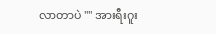လာတာပဲ "" အားရီးဂူး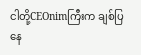ငါတို့CEOnimကြီးက ချစ်ပြနေ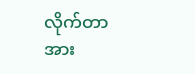လိုက်တာ အား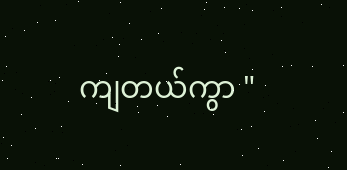ကျတယ်ကွာ "